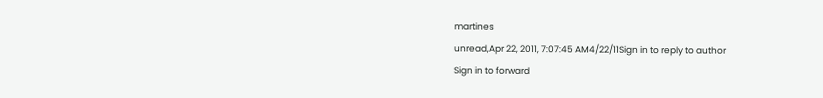martines
unread,Apr 22, 2011, 7:07:45 AM4/22/11Sign in to reply to author
Sign in to forward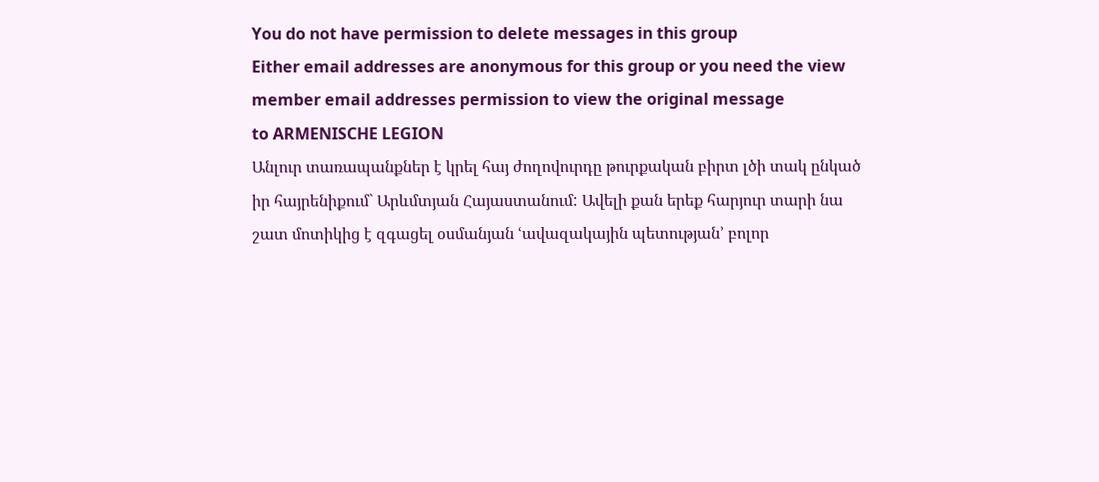You do not have permission to delete messages in this group
Either email addresses are anonymous for this group or you need the view member email addresses permission to view the original message
to ARMENISCHE LEGION
Անլուր տառապանքներ է կրել հայ ժողովուրդը թուրքական բիրտ լծի տակ ընկած
իր հայրենիքում` Արևմտյան Հայաստանում: Ավելի քան երեք հարյուր տարի նա
շատ մոտիկից է զգացել օսմանյան ՙավազակային պետության՚ բոլոր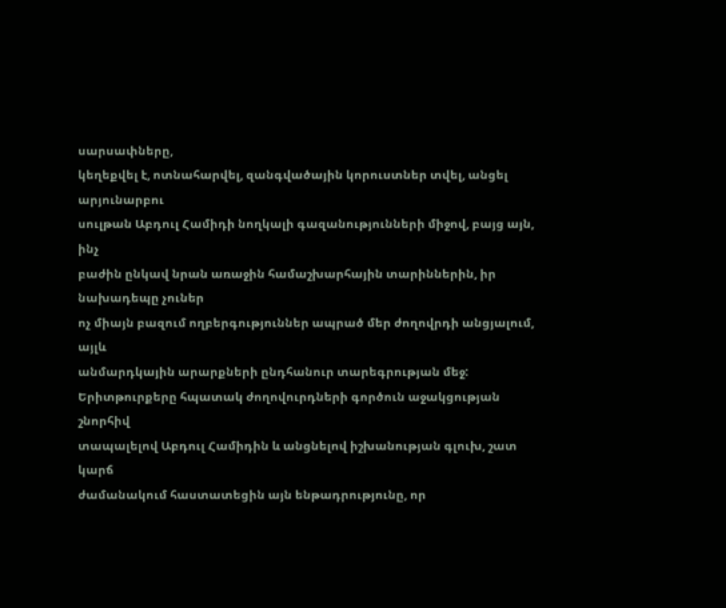սարսափները,
կեղեքվել է, ոտնահարվել, զանգվածային կորուստներ տվել, անցել արյունարբու
սուլթան Աբդուլ Համիդի նողկալի գազանությունների միջով, բայց այն, ինչ
բաժին ընկավ նրան առաջին համաշխարհային տարիններին, իր նախադեպը չուներ
ոչ միայն բազում ողբերգություններ ապրած մեր ժողովրդի անցյալում, այլև
անմարդկային արարքների ընդհանուր տարեգրության մեջ:
Երիտթուրքերը հպատակ ժողովուրդների գործուն աջակցության շնորհիվ
տապալելով Աբդուլ Համիդին և անցնելով իշխանության գլուխ, շատ կարճ
ժամանակում հաստատեցին այն ենթադրությունը, որ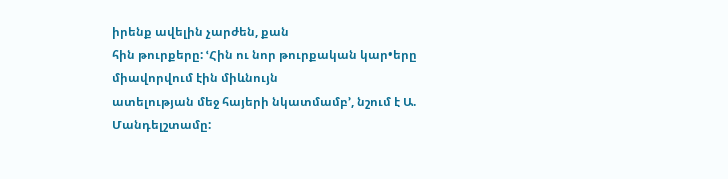իրենք ավելին չարժեն, քան
հին թուրքերը: ՙՀին ու նոր թուրքական կար•երը միավորվում էին միևնույն
ատելության մեջ հայերի նկատմամբ՚, նշում է Ա. Մանդելշտամը: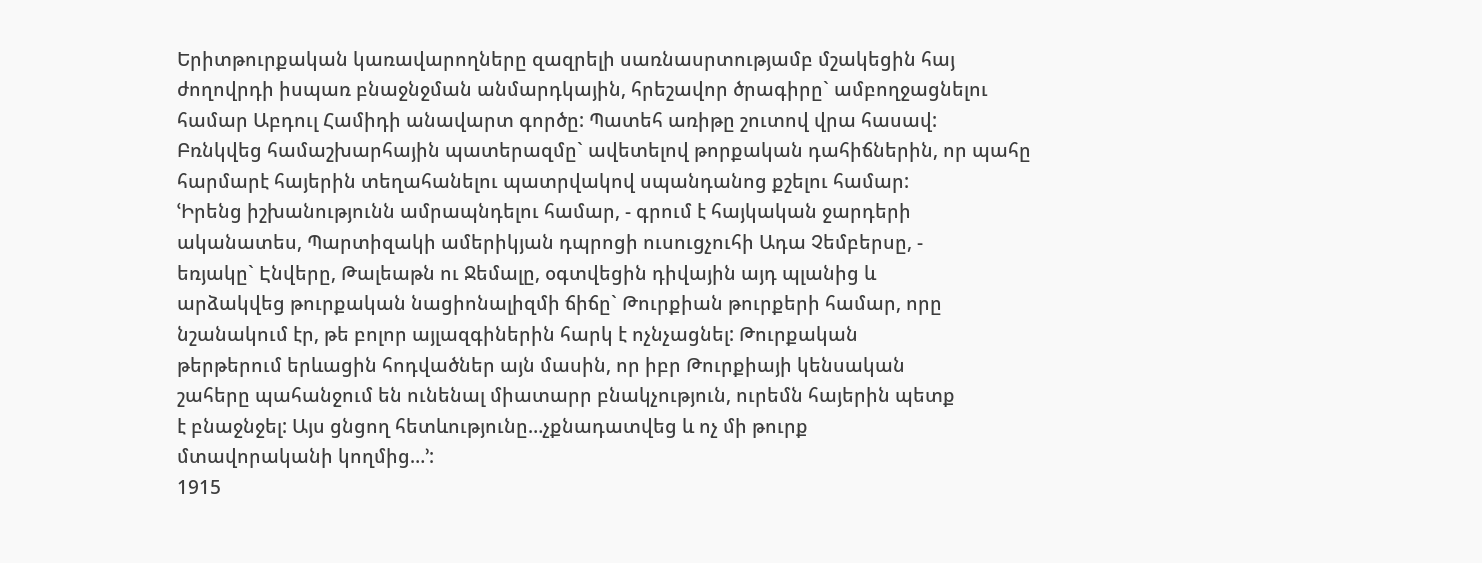Երիտթուրքական կառավարողները զազրելի սառնասրտությամբ մշակեցին հայ
ժողովրդի իսպառ բնաջնջման անմարդկային, հրեշավոր ծրագիրը` ամբողջացնելու
համար Աբդուլ Համիդի անավարտ գործը: Պատեհ առիթը շուտով վրա հասավ:
Բռնկվեց համաշխարհային պատերազմը` ավետելով թորքական դահիճներին, որ պահը
հարմարէ հայերին տեղահանելու պատրվակով սպանդանոց քշելու համար:
ՙԻրենց իշխանությունն ամրապնդելու համար, - գրում է հայկական ջարդերի
ականատես, Պարտիզակի ամերիկյան դպրոցի ուսուցչուհի Ադա Չեմբերսը, -
եռյակը` Էնվերը, Թալեաթն ու Ջեմալը, օգտվեցին դիվային այդ պլանից և
արձակվեց թուրքական նացիոնալիզմի ճիճը` Թուրքիան թուրքերի համար, որը
նշանակում էր, թե բոլոր այլազգիներին հարկ է ոչնչացնել: Թուրքական
թերթերում երևացին հոդվածներ այն մասին, որ իբր Թուրքիայի կենսական
շահերը պահանջում են ունենալ միատարր բնակչություն, ուրեմն հայերին պետք
է բնաջնջել: Այս ցնցող հետևությունը…չքնադատվեց և ոչ մի թուրք
մտավորականի կողմից…՚:
1915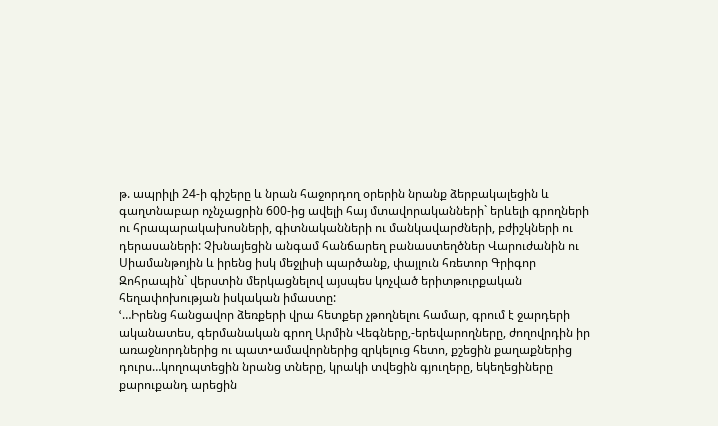թ. ապրիլի 24-ի գիշերը և նրան հաջորդող օրերին նրանք ձերբակալեցին և
գաղտնաբար ոչնչացրին 600-ից ավելի հայ մտավորականների` երևելի գրողների
ու հրապարակախոսների, գիտնականների ու մանկավարժների, բժիշկների ու
դերասաների: Չխնայեցին անգամ հանճարեղ բանաստեղծներ Վարուժանին ու
Սիամանթոյին և իրենց իսկ մեջլիսի պարծանք, փայլուն հռետոր Գրիգոր
Զոհրապին` վերստին մերկացնելով այսպես կոչված երիտթուրքական
հեղափոխության իսկական իմաստը:
ՙ…Իրենց հանցավոր ձեռքերի վրա հետքեր չթողնելու համար, գրում է ջարդերի
ականատես, գերմանական գրող Արմին Վեգները,-երեվարողները, ժողովրդին իր
առաջնորդներից ու պատ•ամավորներից զրկելուց հետո, քշեցին քաղաքներից
դուրս…կողոպտեցին նրանց տները, կրակի տվեցին գյուղերը, եկեղեցիները
քարուքանդ արեցին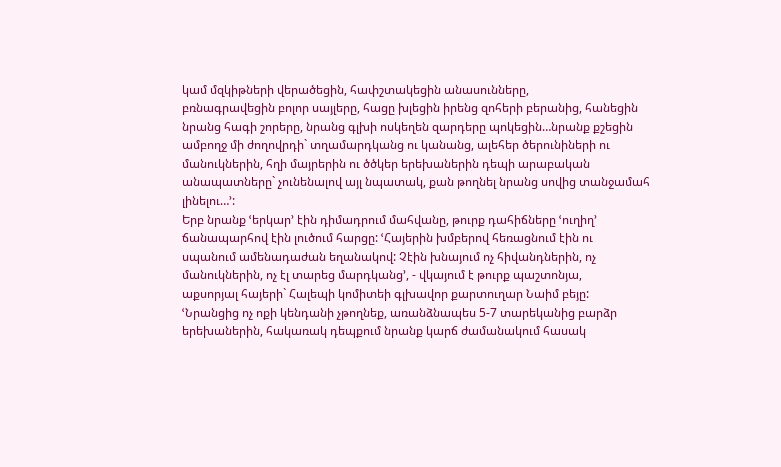կամ մզկիթների վերածեցին, հափշտակեցին անասունները,
բռնագրավեցին բոլոր սայլերը, հացը խլեցին իրենց զոհերի բերանից, հանեցին
նրանց հագի շորերը, նրանց գլխի ոսկեղեն զարդերը պոկեցին…նրանք քշեցին
ամբողջ մի ժողովրդի` տղամարդկանց ու կանանց, ալեհեր ծերունիների ու
մանուկներին, հղի մայրերին ու ծծկեր երեխաներին դեպի արաբական
անապատները` չունենալով այլ նպատակ, քան թողնել նրանց սովից տանջամահ
լինելու…՚:
Երբ նրանք ՙերկար՚ էին դիմադրում մահվանը, թուրք դահիճները ՙուղիղ՚
ճանապարհով էին լուծում հարցը: ՙՀայերին խմբերով հեռացնում էին ու
սպանում ամենադաժան եղանակով: Չէին խնայում ոչ հիվանդներին, ոչ
մանուկներին, ոչ էլ տարեց մարդկանց՚, - վկայում է թուրք պաշտոնյա,
աքսորյալ հայերի` Հալեպի կոմիտեի գլխավոր քարտուղար Նաիմ բեյը:
ՙՆրանցից ոչ ոքի կենդանի չթողնեք, առանձնապես 5-7 տարեկանից բարձր
երեխաներին, հակառակ դեպքում նրանք կարճ ժամանակում հասակ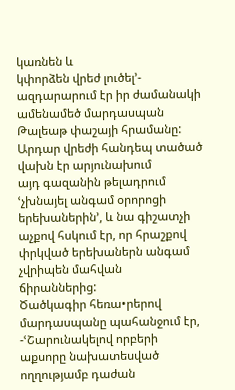կառնեն և
կփորձեն վրեժ լուծել՚- ազդարարում էր իր ժամանակի ամենամեծ մարդասպան
Թալեաթ փաշայի հրամանը: Արդար վրեժի հանդեպ տածած վախն էր արյունախում
այդ գազանին թելադրում ՙչխնայել անգամ օրորոցի երեխաներին՚, և նա գիշատչի
աչքով հսկում էր, որ հրաշքով փրկված երեխաներն անգամ չվրիպեն մահվան
ճիրաններից:
Ծածկագիր հեռա•րերով մարդասպանը պահանջում էր, -ՙՇարունակելով որբերի
աքսորը նախատեսված ողղությամբ դաժան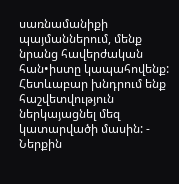սառնամանիքի պայմաններում, մենք
նրանց հավերժական հան•իստը կապահովենք: Հետևաբար խնդրում ենք
հաշվետվություն ներկայացնել մեզ կատարվածի մասին: - Ներքին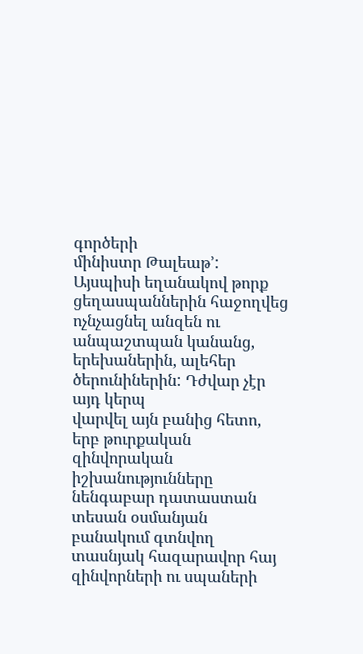գործերի
մինիստր Թալեաթ՚:
Այսպիսի եղանակով թորք ցեղասպաններին հաջողվեց ոչնչացնել անզեն ու
անպաշտպան կանանց, երեխաներին, ալեհեր ծերունիներին: Դժվար չէր այդ կերպ
վարվել այն բանից հետո, երբ թուրքական զինվորական իշխանությունները
նենգաբար դատաստան տեսան օսմանյան բանակում գտնվող տասնյակ հազարավոր հայ
զինվորների ու սպաների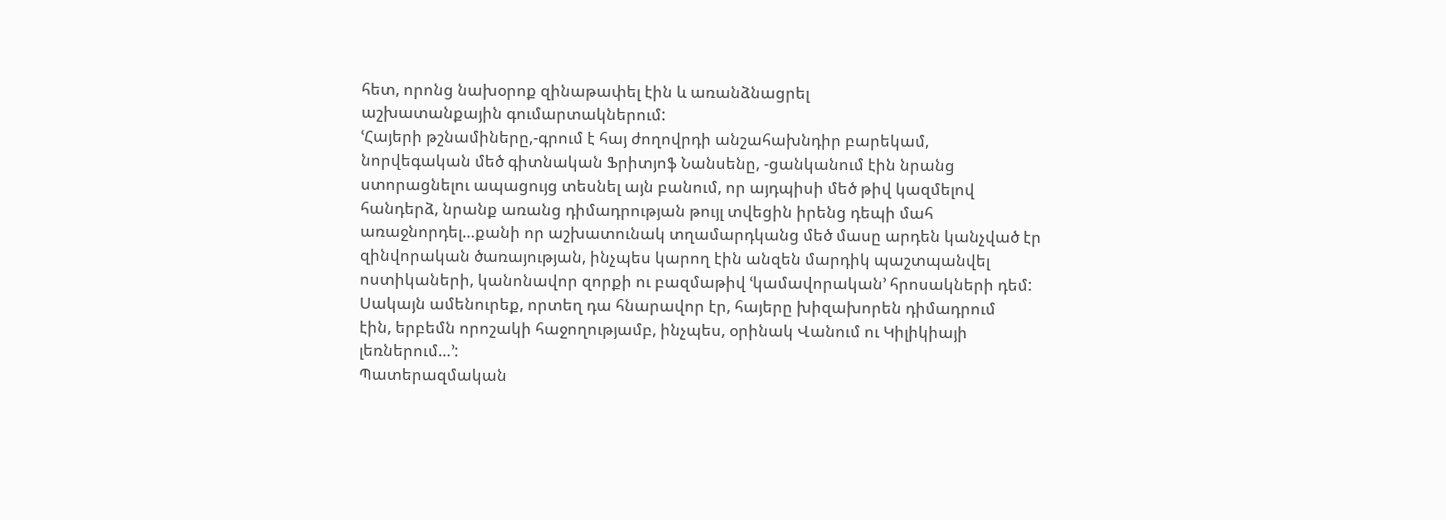հետ, որոնց նախօրոք զինաթափել էին և առանձնացրել
աշխատանքային գումարտակներում:
ՙՀայերի թշնամիները,-գրում է հայ ժողովրդի անշահախնդիր բարեկամ,
նորվեգական մեծ գիտնական Ֆրիտյոֆ Նանսենը, -ցանկանում էին նրանց
ստորացնելու ապացույց տեսնել այն բանում, որ այդպիսի մեծ թիվ կազմելով
հանդերձ, նրանք առանց դիմադրության թույլ տվեցին իրենց դեպի մահ
առաջնորդել…քանի որ աշխատունակ տղամարդկանց մեծ մասը արդեն կանչված էր
զինվորական ծառայության, ինչպես կարող էին անզեն մարդիկ պաշտպանվել
ոստիկաների, կանոնավոր զորքի ու բազմաթիվ ՙկամավորական՚ հրոսակների դեմ:
Սակայն ամենուրեք, որտեղ դա հնարավոր էր, հայերը խիզախորեն դիմադրում
էին, երբեմն որոշակի հաջողությամբ, ինչպես, օրինակ Վանում ու Կիլիկիայի
լեռներում…՚:
Պատերազմական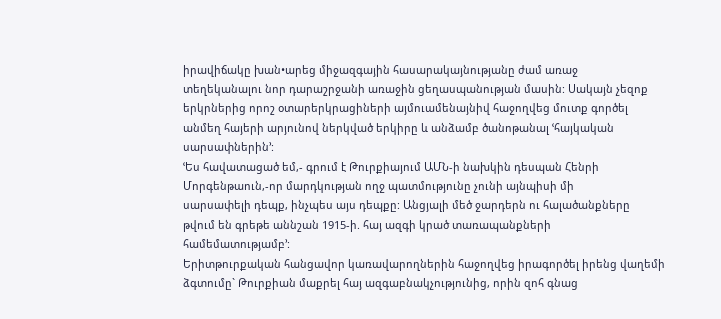իրավիճակը խան•արեց միջազգային հասարակայնությանը ժամ առաջ
տեղեկանալու նոր դարաշրջանի առաջին ցեղասպանության մասին: Սակայն չեզոք
երկրներից որոշ օտարերկրացիների այմուամենայնիվ հաջողվեց մուտք գործել
անմեղ հայերի արյունով ներկված երկիրը և անձամբ ծանոթանալ ՙհայկական
սարսափներին՚:
ՙԵս հավատացած եմ,- գրում է Թուրքիայում ԱՄՆ-ի նախկին դեսպան Հենրի
Մորգենթաուն,-որ մարդկության ողջ պատմությունը չունի այնպիսի մի
սարսափելի դեպք, ինչպես այս դեպքը: Անցյալի մեծ ջարդերն ու հալածանքները
թվում են գրեթե աննշան 1915-ի. հայ ազգի կրած տառապանքների
համեմատությամբ՚:
Երիտթուրքական հանցավոր կառավարողներին հաջողվեց իրագործել իրենց վաղեմի
ձգտումը` Թուրքիան մաքրել հայ ազգաբնակչությունից, որին զոհ գնաց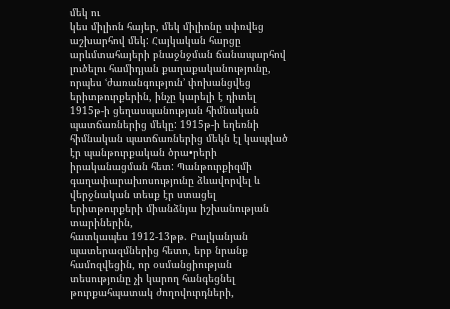մեկ ու
կես միլիոն հայեր, մեկ միլիոնը սփռվեց աշխարհով մեկ: Հայկական հարցը
արևմտահայերի բնաջնջման ճանապարհով լուծելու համիդյան քաղաքականությունը,
որպես ՙժառանգություն՚ փոխանցվեց երիտթուրքերին, ինչը կարելի է դիտել
1915թ-ի ցեղասպանության հիմնական պատճառներից մեկը: 1915թ-ի եղեռնի
հիմնական պատճառներից մեկն էլ կապված էր պանթուրքական ծրա•րերի
իրականացման հետ: Պանթուրքիզմի գաղափարախոսությունը ձևավորվել և
վերջնական տեսք էր ստացել երիտթուրքերի միանձնյա իշխանության տարիներին,
հատկապես 1912-13թթ. Բալկանյան պատերազմներից հետո, երբ նրանք
համոզվեցին, որ օսմանցիության տեսությունը չի կարող հանգեցնել
թուրքահպատակ ժողովուրդների,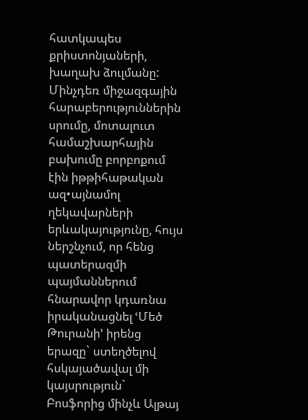հատկապես քրիստոնյաների, խաղախ ձուլմանը:
Մինչդեռ միջազգային հարաբերություններին սրումը, մոտալուտ համաշխարհային
բախումը բորբոքում էին իթթիհաթական ազ•այնամոլ ղեկավարների
երևակայությունը, հույս ներշնչում, որ հենց պատերազմի պայմաններում
հնարավոր կդառնա իրականացնել ՙՄեծ Թուրանի՚ իրենց երազը` ստեղծելով
հսկայածավալ մի կայսրություն` Բոսֆորից մինչև Ալթայ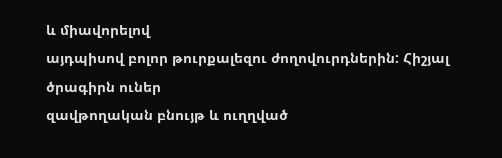և միավորելով
այդպիսով բոլոր թուրքալեզու ժողովուրդներին: Հիշյալ ծրագիրն ուներ
զավթողական բնույթ և ուղղված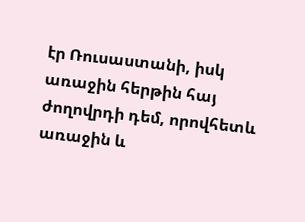էր Ռուսաստանի, իսկ առաջին հերթին հայ
ժողովրդի դեմ, որովհետև առաջին և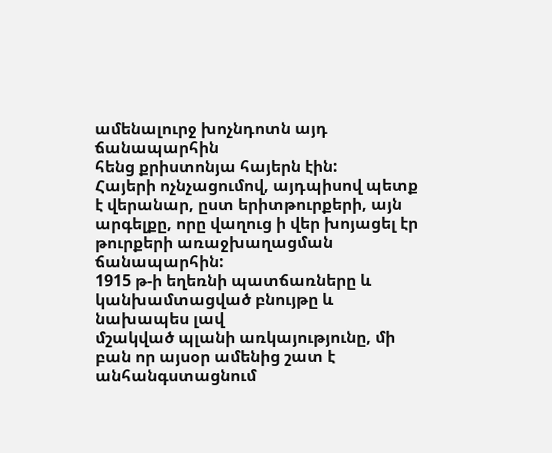ամենալուրջ խոչնդոտն այդ ճանապարհին
հենց քրիստոնյա հայերն էին:
Հայերի ոչնչացումով, այդպիսով պետք է վերանար, ըստ երիտթուրքերի, այն
արգելքը, որը վաղուց ի վեր խոյացել էր թուրքերի առաջխաղացման ճանապարհին:
1915 թ-ի եղեռնի պատճառները և կանխամտացված բնույթը և նախապես լավ
մշակված պլանի առկայությունը, մի բան որ այսօր ամենից շատ է
անհանգստացնում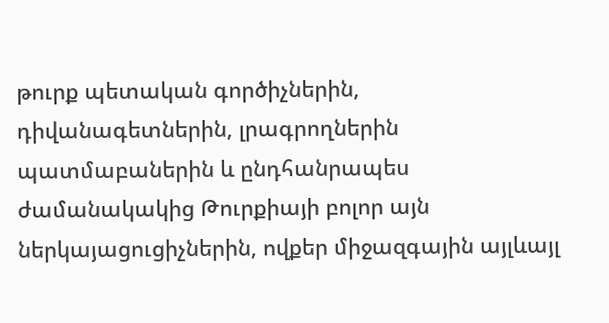թուրք պետական գործիչներին, դիվանագետներին, լրագրողներին
պատմաբաներին և ընդհանրապես ժամանակակից Թուրքիայի բոլոր այն
ներկայացուցիչներին, ովքեր միջազգային այլևայլ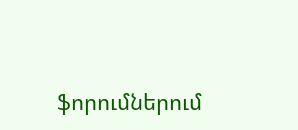ֆորումներում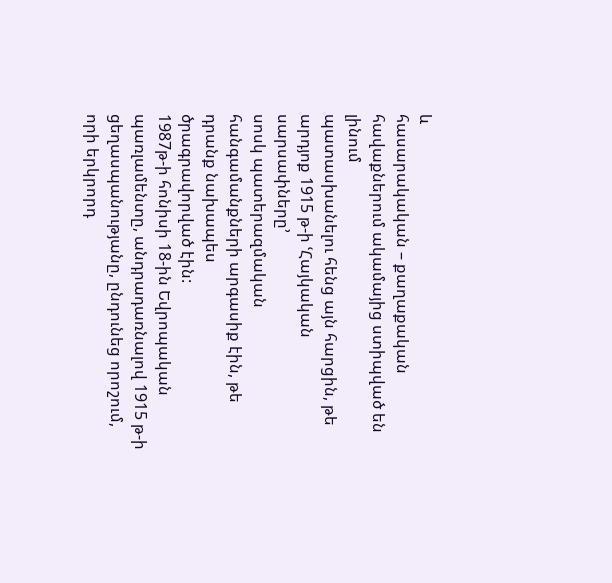և
հասարակական – քաղաքական հավաքներում ակամայից ստիպված են լինում
պատասխանելու հենց այն հարցին, թե արդյոք 1915 թ-ի ՙՀայկական սարսափները՚
սոսկ պատերազմական հանգամանքների արգասիք էին, թե դրանք նախապես
ծրագրավորված էին:
1987թ-ի հոնիսի 18-ին Եվրոպական պառլամենտը, անդրադառնալով 1915 թ-ի
ցեղասպանությանը, ընդունեց որոշում, որի երկրորդ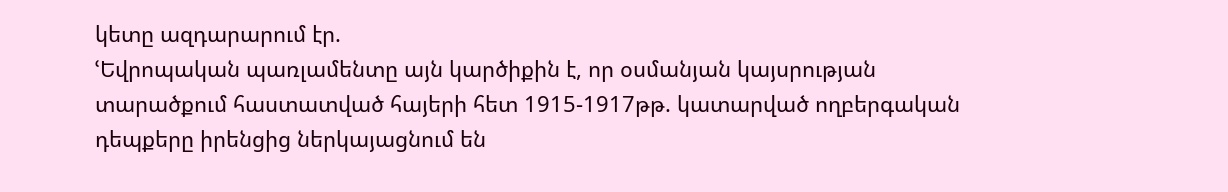կետը ազդարարում էր.
ՙԵվրոպական պառլամենտը այն կարծիքին է, որ օսմանյան կայսրության
տարածքում հաստատված հայերի հետ 1915-1917թթ. կատարված ողբերգական
դեպքերը իրենցից ներկայացնում են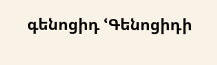գենոցիդ ՙԳենոցիդի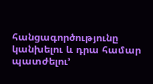հանցագործությունը
կանխելու և դրա համար պատժելու՚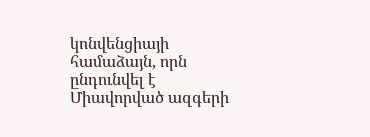կոնվենցիայի համաձայն, որն ընդունվել է
Միավորված ազգերի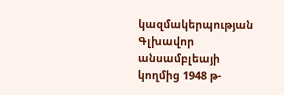կազմակերպության Գլխավոր անսամբլեայի կողմից 1948 թ-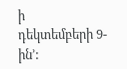ի
դեկտեմբերի 9-ին՚: